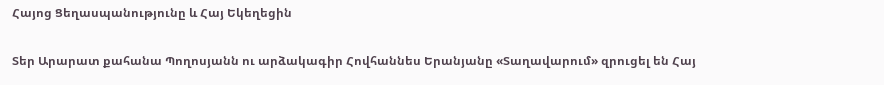Հայոց Ցեղասպանությունը և Հայ Եկեղեցին


Տեր Արարատ քահանա Պողոսյանն ու արձակագիր Հովհաննես Երանյանը «Տաղավարում» զրուցել են Հայ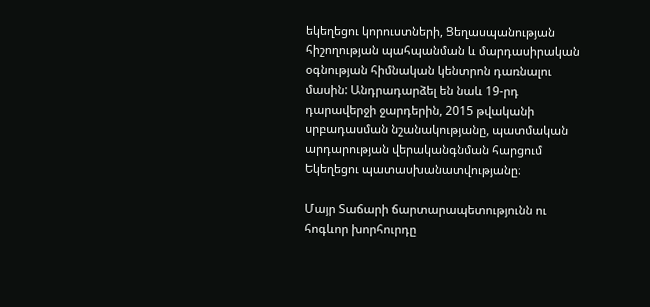եկեղեցու կորուստների, Ցեղասպանության հիշողության պահպանման և մարդասիրական օգնության հիմնական կենտրոն դառնալու մասին: Անդրադարձել են նաև 19-րդ դարավերջի ջարդերին, 2015 թվականի սրբադասման նշանակությանը, պատմական արդարության վերականգնման հարցում Եկեղեցու պատասխանատվությանը։

Մայր Տաճարի ճարտարապետությունն ու հոգևոր խորհուրդը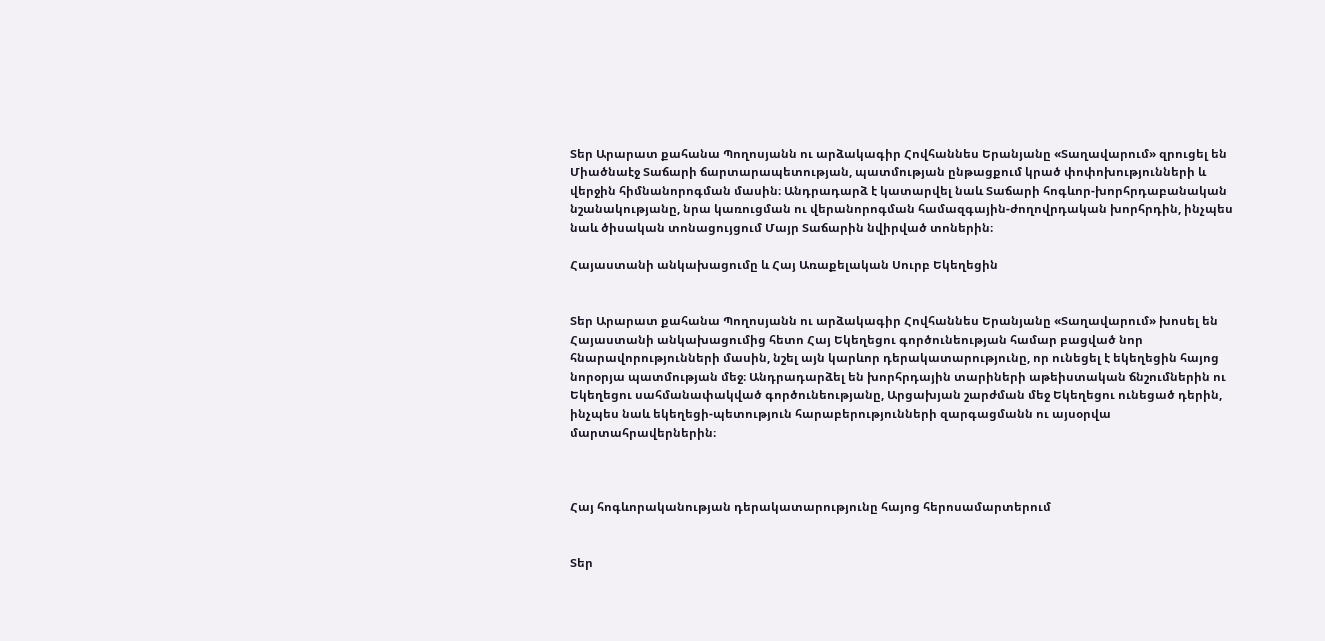Տեր Արարատ քահանա Պողոսյանն ու արձակագիր Հովհաննես Երանյանը «Տաղավարում» զրուցել են Միածնաէջ Տաճարի ճարտարապետության, պատմության ընթացքում կրած փոփոխությունների և վերջին հիմնանորոգման մասին։ Անդրադարձ է կատարվել նաև Տաճարի հոգևոր-խորհրդաբանական նշանակությանը, նրա կառուցման ու վերանորոգման համազգային-ժողովրդական խորհրդին, ինչպես նաև ծիսական տոնացույցում Մայր Տաճարին նվիրված տոներին։

Հայաստանի անկախացումը և Հայ Առաքելական Սուրբ Եկեղեցին


Տեր Արարատ քահանա Պողոսյանն ու արձակագիր Հովհաննես Երանյանը «Տաղավարում» խոսել են Հայաստանի անկախացումից հետո Հայ Եկեղեցու գործունեության համար բացված նոր հնարավորությունների մասին, նշել այն կարևոր դերակատարությունը, որ ունեցել է եկեղեցին հայոց նորօրյա պատմության մեջ։ Անդրադարձել են խորհրդային տարիների աթեիստական ճնշումներին ու Եկեղեցու սահմանափակված գործունեությանը, Արցախյան շարժման մեջ Եկեղեցու ունեցած դերին, ինչպես նաև եկեղեցի-պետություն հարաբերությունների զարգացմանն ու այսօրվա մարտահրավերներին։



Հայ հոգևորականության դերակատարությունը հայոց հերոսամարտերում


Տեր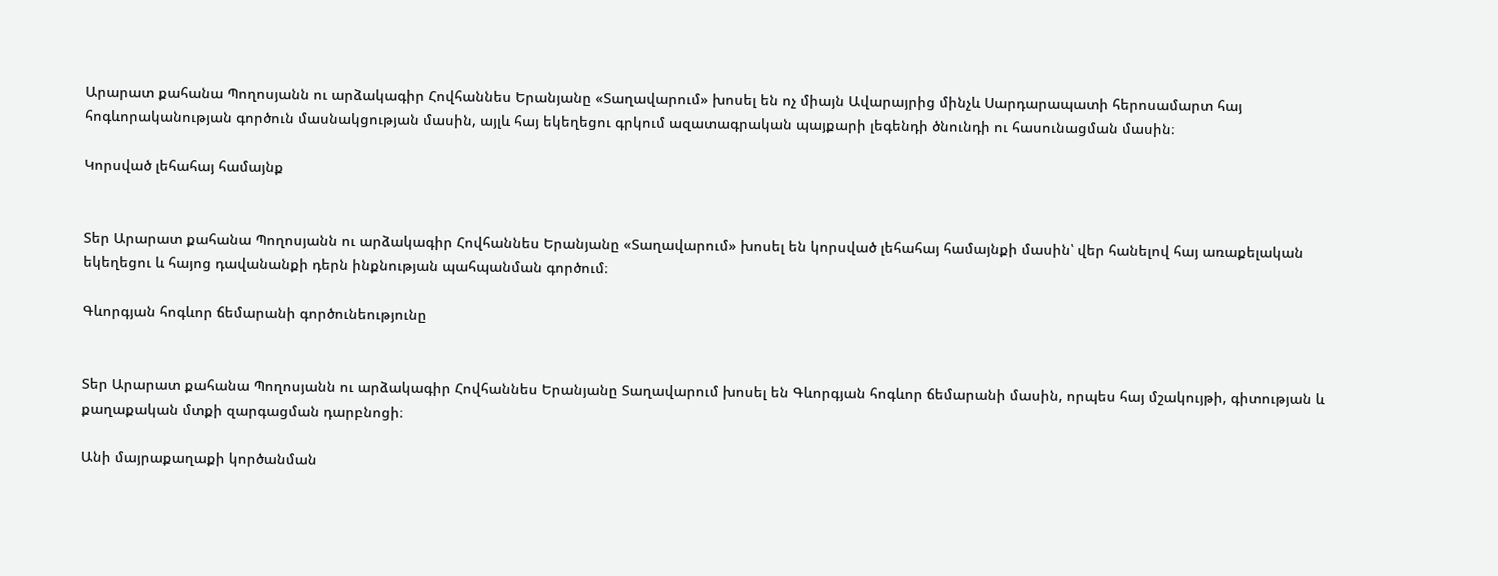Արարատ քահանա Պողոսյանն ու արձակագիր Հովհաննես Երանյանը «Տաղավարում» խոսել են ոչ միայն Ավարայրից մինչև Սարդարապատի հերոսամարտ հայ հոգևորականության գործուն մասնակցության մասին, այլև հայ եկեղեցու գրկում ազատագրական պայքարի լեգենդի ծնունդի ու հասունացման մասին։

Կորսված լեհահայ համայնք


Տեր Արարատ քահանա Պողոսյանն ու արձակագիր Հովհաննես Երանյանը «Տաղավարում» խոսել են կորսված լեհահայ համայնքի մասին՝ վեր հանելով հայ առաքելական եկեղեցու և հայոց դավանանքի դերն ինքնության պահպանման գործում։

Գևորգյան հոգևոր ճեմարանի գործունեությունը


Տեր Արարատ քահանա Պողոսյանն ու արձակագիր Հովհաննես Երանյանը Տաղավարում խոսել են Գևորգյան հոգևոր ճեմարանի մասին, որպես հայ մշակույթի, գիտության և քաղաքական մտքի զարգացման դարբնոցի։

Անի մայրաքաղաքի կործանման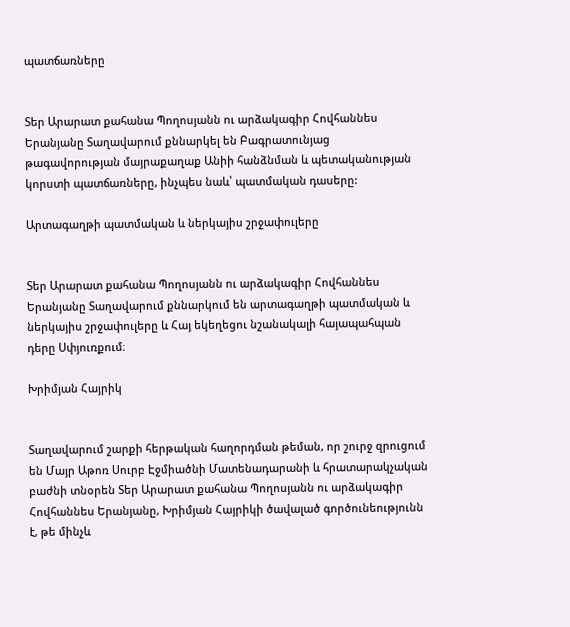պատճառները


Տեր Արարատ քահանա Պողոսյանն ու արձակագիր Հովհաննես Երանյանը Տաղավարում քննարկել են Բագրատունյաց թագավորության մայրաքաղաք Անիի հանձնման և պետականության կորստի պատճառները, ինչպես նաև՝ պատմական դասերը:

Արտագաղթի պատմական և ներկայիս շրջափուլերը


Տեր Արարատ քահանա Պողոսյանն ու արձակագիր Հովհաննես Երանյանը Տաղավարում քննարկում են արտագաղթի պատմական և ներկայիս շրջափուլերը և Հայ եկեղեցու նշանակալի հայապահպան դերը Սփյուռքում։

Խրիմյան Հայրիկ


Տաղավարում շարքի հերթական հաղորդման թեման, որ շուրջ զրուցում են Մայր Աթոռ Սուրբ Էջմիածնի Մատենադարանի և հրատարակչական բաժնի տնօրեն Տեր Արարատ քահանա Պողոսյանն ու արձակագիր Հովհաննես Երանյանը, Խրիմյան Հայրիկի ծավալած գործունեությունն է, թե մինչև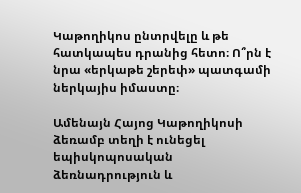Կաթողիկոս ընտրվելը և թե հատկապես դրանից հետո։ Ո՞րն է նրա «երկաթե շերեփ» պատգամի ներկայիս իմաստը։

Ամենայն Հայոց Կաթողիկոսի ձեռամբ տեղի է ունեցել եպիսկոպոսական ձեռնադրություն և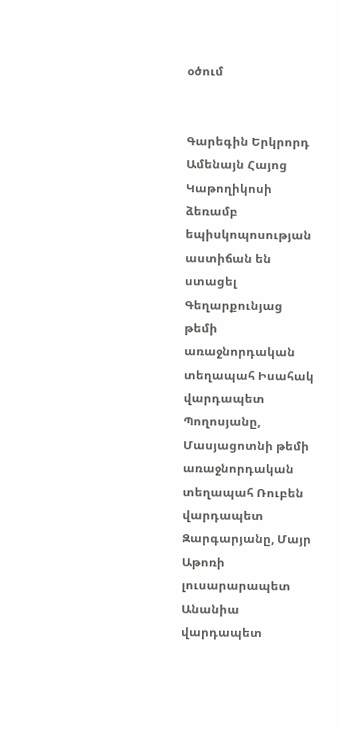օծում


Գարեգին Երկրորդ Ամենայն Հայոց Կաթողիկոսի ձեռամբ եպիսկոպոսության աստիճան են ստացել Գեղարքունյաց թեմի առաջնորդական տեղապահ Իսահակ վարդապետ Պողոսյանը, Մասյացոտնի թեմի առաջնորդական տեղապահ Ռուբեն վարդապետ Զարգարյանը, Մայր Աթոռի լուսարարապետ Անանիա վարդապետ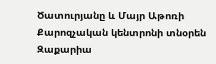Ծատուրյանը և Մայր Աթոռի Քարոզչական կենտրոնի տնօրեն Զաքարիա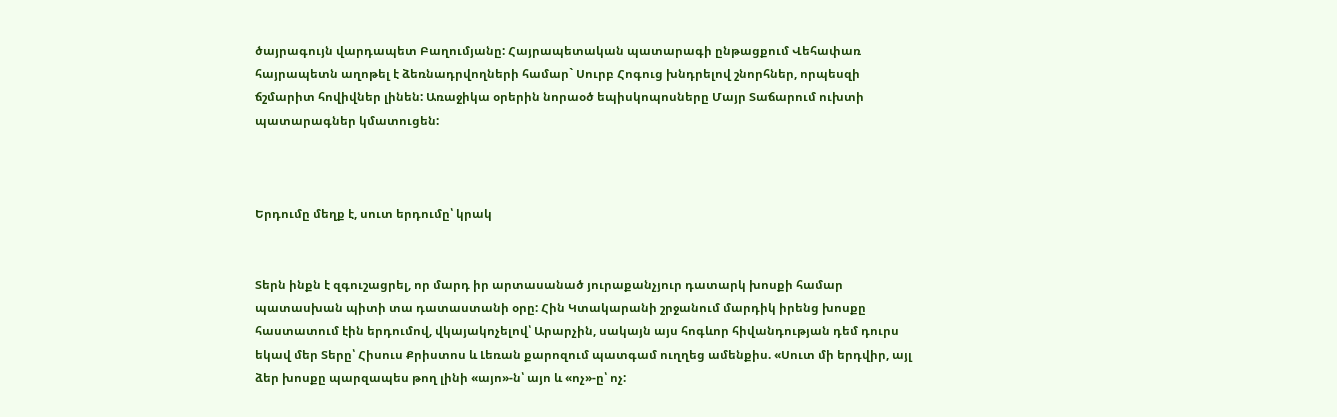ծայրագույն վարդապետ Բաղումյանը: Հայրապետական պատարագի ընթացքում Վեհափառ հայրապետն աղոթել է ձեռնադրվողների համար` Սուրբ Հոգուց խնդրելով շնորհներ, որպեսզի ճշմարիտ հովիվներ լինեն: Առաջիկա օրերին նորաօծ եպիսկոպոսները Մայր Տաճարում ուխտի պատարագներ կմատուցեն:



Երդումը մեղք է, սուտ երդումը՝ կրակ


Տերն ինքն է զգուշացրել, որ մարդ իր արտասանած յուրաքանչյուր դատարկ խոսքի համար պատասխան պիտի տա դատաստանի օրը: Հին Կտակարանի շրջանում մարդիկ իրենց խոսքը հաստատում էին երդումով, վկայակոչելով՝ Արարչին, սակայն այս հոգևոր հիվանդության դեմ դուրս եկավ մեր Տերը՝ Հիսուս Քրիստոս և Լեռան քարոզում պատգամ ուղղեց ամենքիս. «Սուտ մի երդվիր, այլ ձեր խոսքը պարզապես թող լինի «այո»-ն՝ այո և «ոչ»-ը՝ ոչ: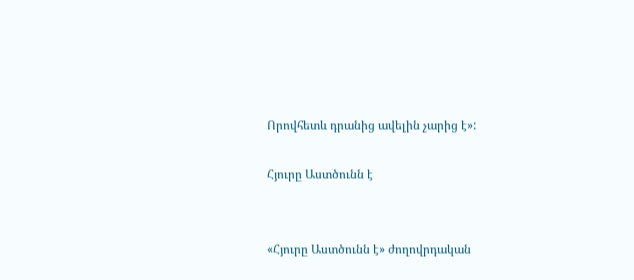Որովհետև դրանից ավելին չարից է»:

Հյուրը Աստծունն է


«Հյուրը Աստծունն է» ժողովրդական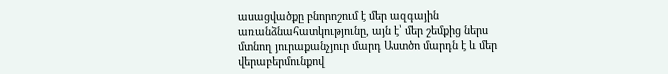ասացվածքը բնորոշում է մեր ազգային առանձնահատկությունը, այն է՝ մեր շեմքից ներս մտնող յուրաքանչյուր մարդ Աստծո մարդն է և մեր վերաբերմունքով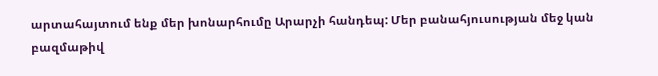արտահայտում ենք մեր խոնարհումը Արարչի հանդեպ: Մեր բանահյուսության մեջ կան բազմաթիվ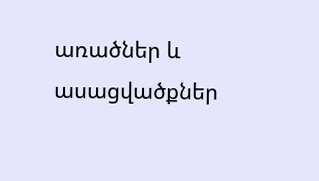առածներ և ասացվածքներ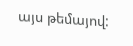այս թեմայով: